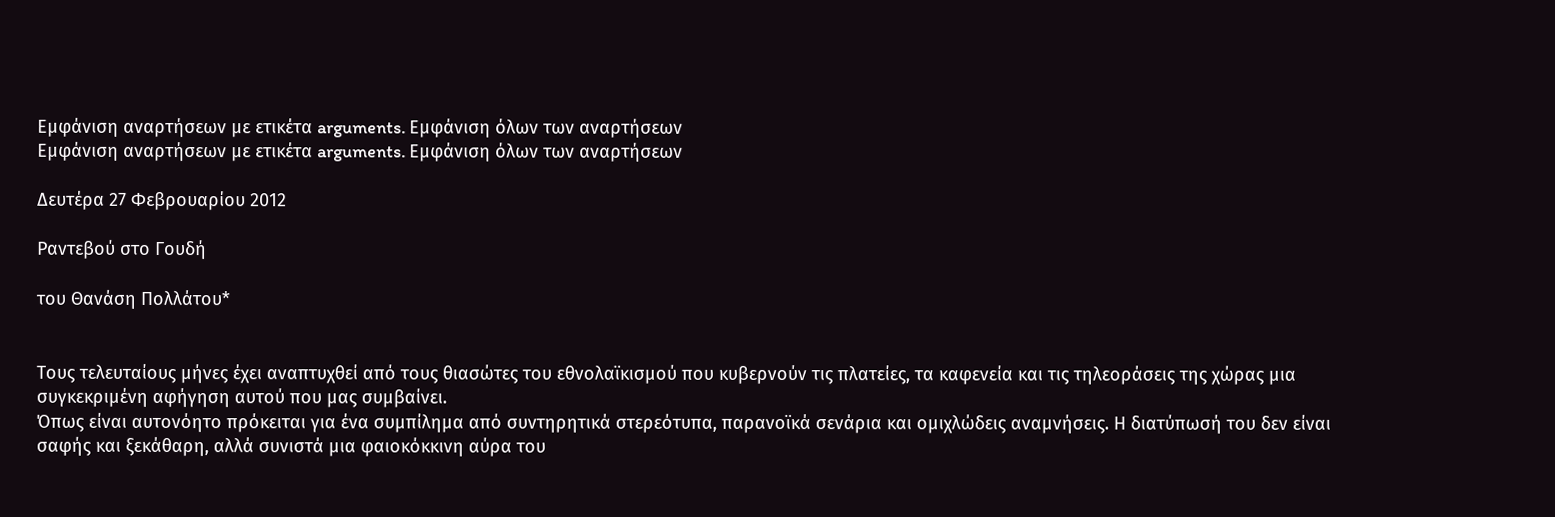Εμφάνιση αναρτήσεων με ετικέτα arguments. Εμφάνιση όλων των αναρτήσεων
Εμφάνιση αναρτήσεων με ετικέτα arguments. Εμφάνιση όλων των αναρτήσεων

Δευτέρα 27 Φεβρουαρίου 2012

Ραντεβού στο Γουδή

του Θανάση Πολλάτου*


Τους τελευταίους μήνες έχει αναπτυχθεί από τους θιασώτες του εθνολαϊκισμού που κυβερνούν τις πλατείες, τα καφενεία και τις τηλεοράσεις της χώρας μια συγκεκριμένη αφήγηση αυτού που μας συμβαίνει.
Όπως είναι αυτονόητο πρόκειται για ένα συμπίλημα από συντηρητικά στερεότυπα, παρανοϊκά σενάρια και ομιχλώδεις αναμνήσεις. Η διατύπωσή του δεν είναι σαφής και ξεκάθαρη, αλλά συνιστά μια φαιοκόκκινη αύρα του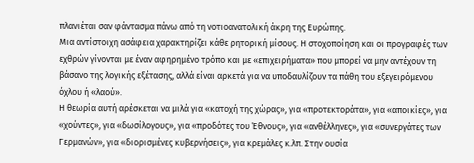πλανιέται σαν φάντασμα πάνω από τη νοτιοανατολική άκρη της Ευρώπης.
Μια αντίστοιχη ασάφεια χαρακτηρίζει κάθε ρητορική μίσους. Η στοχοποίηση και οι προγραφές των εχθρών γίνονται με έναν αφηρημένο τρόπο και με «επιχειρήματα» που μπορεί να μην αντέχουν τη βάσανο της λογικής εξέτασης, αλλά είναι αρκετά για να υποδαυλίζουν τα πάθη του εξεγειρόμενου όχλου ή «λαού».
Η θεωρία αυτή αρέσκεται να μιλά για «κατοχή της χώρας», για «προτεκτοράτα», για «αποικίες», για «χούντες», για «δωσίλογους», για «προδότες του Έθνους», για «ανθέλληνες», για «συνεργάτες των Γερμανών», για «διορισμένες κυβερνήσεις», για κρεμάλες κ.λπ. Στην ουσία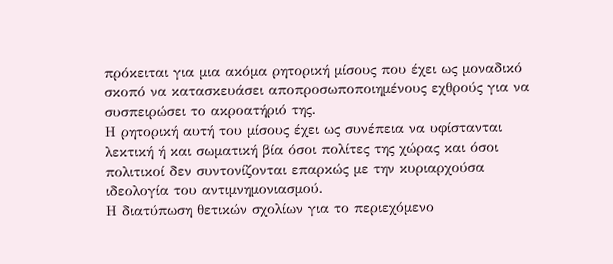πρόκειται για μια ακόμα ρητορική μίσους που έχει ως μοναδικό σκοπό να κατασκευάσει αποπροσωποποιημένους εχθρούς για να συσπειρώσει το ακροατήριό της.
Η ρητορική αυτή του μίσους έχει ως συνέπεια να υφίστανται λεκτική ή και σωματική βία όσοι πολίτες της χώρας και όσοι πολιτικοί δεν συντονίζονται επαρκώς με την κυριαρχούσα ιδεολογία του αντιμνημονιασμού.
Η διατύπωση θετικών σχολίων για το περιεχόμενο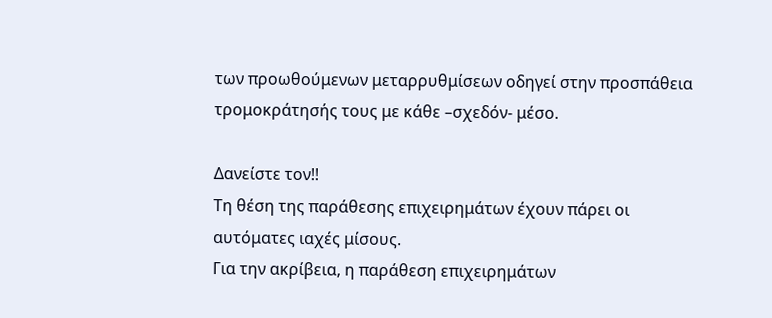των προωθούμενων μεταρρυθμίσεων οδηγεί στην προσπάθεια τρομοκράτησής τους με κάθε –σχεδόν- μέσο.

Δανείστε τον!!
Τη θέση της παράθεσης επιχειρημάτων έχουν πάρει οι αυτόματες ιαχές μίσους.
Για την ακρίβεια, η παράθεση επιχειρημάτων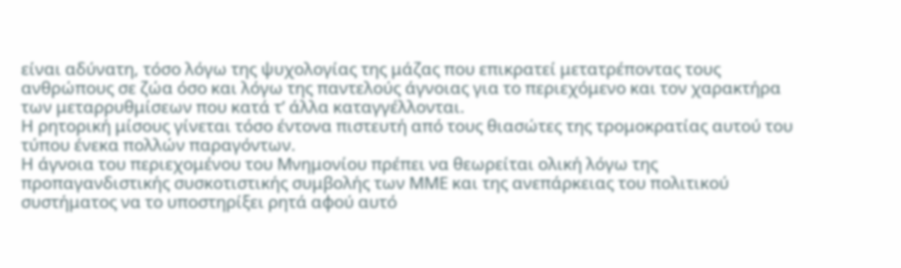είναι αδύνατη, τόσο λόγω της ψυχολογίας της μάζας που επικρατεί μετατρέποντας τους ανθρώπους σε ζώα όσο και λόγω της παντελούς άγνοιας για το περιεχόμενο και τον χαρακτήρα των μεταρρυθμίσεων που κατά τ’ άλλα καταγγέλλονται.
Η ρητορική μίσους γίνεται τόσο έντονα πιστευτή από τους θιασώτες της τρομοκρατίας αυτού του τύπου ένεκα πολλών παραγόντων.
Η άγνοια του περιεχομένου του Μνημονίου πρέπει να θεωρείται ολική λόγω της προπαγανδιστικής συσκοτιστικής συμβολής των ΜΜΕ και της ανεπάρκειας του πολιτικού συστήματος να το υποστηρίξει ρητά αφού αυτό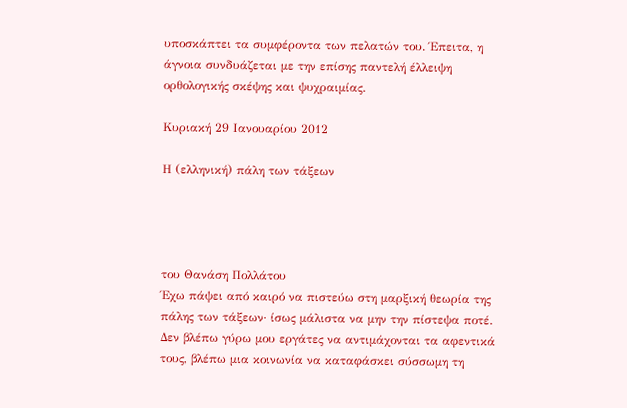υποσκάπτει τα συμφέροντα των πελατών του. Έπειτα, η άγνοια συνδυάζεται με την επίσης παντελή έλλειψη ορθολογικής σκέψης και ψυχραιμίας.

Κυριακή 29 Ιανουαρίου 2012

Η (ελληνική) πάλη των τάξεων




του Θανάση Πολλάτου
Έχω πάψει από καιρό να πιστεύω στη μαρξική θεωρία της πάλης των τάξεων· ίσως μάλιστα να μην την πίστεψα ποτέ. Δεν βλέπω γύρω μου εργάτες να αντιμάχονται τα αφεντικά τους, βλέπω μια κοινωνία να καταφάσκει σύσσωμη τη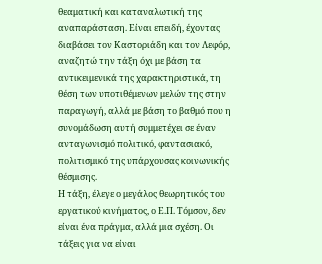θεαματική και καταναλωτική της αναπαράσταση. Είναι επειδή, έχοντας διαβάσει τον Καστοριάδη και τον Λεφόρ, αναζητώ την τάξη όχι με βάση τα αντικειμενικά της χαρακτηριστικά, τη θέση των υποτιθέμενων μελών της στην παραγωγή, αλλά με βάση το βαθμό που η συνομάδωση αυτή συμμετέχει σε έναν ανταγωνισμό πολιτικό, φαντασιακό, πολιτισμικό της υπάρχουσας κοινωνικής θέσμισης.
Η τάξη, έλεγε ο μεγάλος θεωρητικός του εργατικού κινήματος, ο Ε.Π. Τόμσον, δεν είναι ένα πράγμα, αλλά μια σχέση. Οι τάξεις για να είναι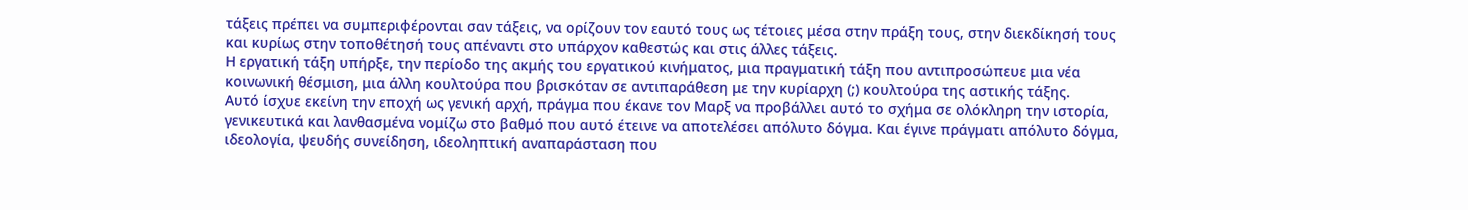τάξεις πρέπει να συμπεριφέρονται σαν τάξεις, να ορίζουν τον εαυτό τους ως τέτοιες μέσα στην πράξη τους, στην διεκδίκησή τους και κυρίως στην τοποθέτησή τους απέναντι στο υπάρχον καθεστώς και στις άλλες τάξεις.
Η εργατική τάξη υπήρξε, την περίοδο της ακμής του εργατικού κινήματος, μια πραγματική τάξη που αντιπροσώπευε μια νέα κοινωνική θέσμιση, μια άλλη κουλτούρα που βρισκόταν σε αντιπαράθεση με την κυρίαρχη (;) κουλτούρα της αστικής τάξης.
Αυτό ίσχυε εκείνη την εποχή ως γενική αρχή, πράγμα που έκανε τον Μαρξ να προβάλλει αυτό το σχήμα σε ολόκληρη την ιστορία, γενικευτικά και λανθασμένα νομίζω στο βαθμό που αυτό έτεινε να αποτελέσει απόλυτο δόγμα. Και έγινε πράγματι απόλυτο δόγμα, ιδεολογία, ψευδής συνείδηση, ιδεοληπτική αναπαράσταση που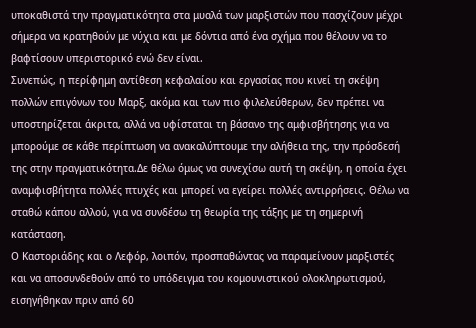υποκαθιστά την πραγματικότητα στα μυαλά των μαρξιστών που πασχίζουν μέχρι σήμερα να κρατηθούν με νύχια και με δόντια από ένα σχήμα που θέλουν να το βαφτίσουν υπεριστορικό ενώ δεν είναι.
Συνεπώς, η περίφημη αντίθεση κεφαλαίου και εργασίας που κινεί τη σκέψη πολλών επιγόνων του Μαρξ, ακόμα και των πιο φιλελεύθερων, δεν πρέπει να υποστηρίζεται άκριτα, αλλά να υφίσταται τη βάσανο της αμφισβήτησης για να μπορούμε σε κάθε περίπτωση να ανακαλύπτουμε την αλήθεια της, την πρόσδεσή της στην πραγματικότητα.Δε θέλω όμως να συνεχίσω αυτή τη σκέψη, η οποία έχει αναμφισβήτητα πολλές πτυχές και μπορεί να εγείρει πολλές αντιρρήσεις. Θέλω να σταθώ κάπου αλλού, για να συνδέσω τη θεωρία της τάξης με τη σημερινή κατάσταση.
Ο Καστοριάδης και ο Λεφόρ, λοιπόν, προσπαθώντας να παραμείνουν μαρξιστές και να αποσυνδεθούν από το υπόδειγμα του κομουνιστικού ολοκληρωτισμού, εισηγήθηκαν πριν από 60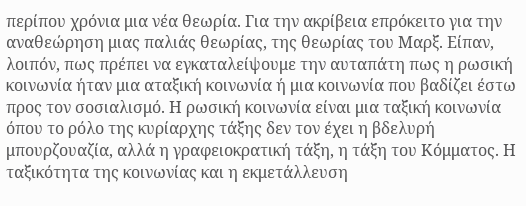περίπου χρόνια μια νέα θεωρία. Για την ακρίβεια επρόκειτο για την αναθεώρηση μιας παλιάς θεωρίας, της θεωρίας του Μαρξ. Είπαν, λοιπόν, πως πρέπει να εγκαταλείψουμε την αυταπάτη πως η ρωσική κοινωνία ήταν μια αταξική κοινωνία ή μια κοινωνία που βαδίζει έστω προς τον σοσιαλισμό. Η ρωσική κοινωνία είναι μια ταξική κοινωνία όπου το ρόλο της κυρίαρχης τάξης δεν τον έχει η βδελυρή μπουρζουαζία, αλλά η γραφειοκρατική τάξη, η τάξη του Κόμματος. Η ταξικότητα της κοινωνίας και η εκμετάλλευση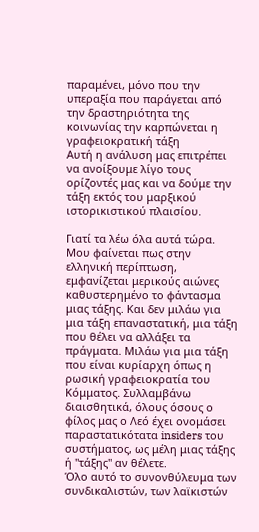παραμένει, μόνο που την υπεραξία που παράγεται από την δραστηριότητα της κοινωνίας την καρπώνεται η γραφειοκρατική τάξη
Αυτή η ανάλυση μας επιτρέπει να ανοίξουμε λίγο τους ορίζοντές μας και να δούμε την τάξη εκτός του μαρξικού ιστορικιστικού πλαισίου.

Γιατί τα λέω όλα αυτά τώρα. Μου φαίνεται πως στην ελληνική περίπτωση, εμφανίζεται μερικούς αιώνες καθυστερημένο το φάντασμα μιας τάξης. Και δεν μιλάω για μια τάξη επαναστατική, μια τάξη που θέλει να αλλάξει τα πράγματα. Μιλάω για μια τάξη που είναι κυρίαρχη όπως η ρωσική γραφειοκρατία του Κόμματος. Συλλαμβάνω διαισθητικά, όλους όσους ο φίλος μας ο Λεό έχει ονομάσει παραστατικότατα insiders του συστήματος, ως μέλη μιας τάξης ή "τάξης" αν θέλετε.
Όλο αυτό το συνονθύλευμα των συνδικαλιστών, των λαϊκιστών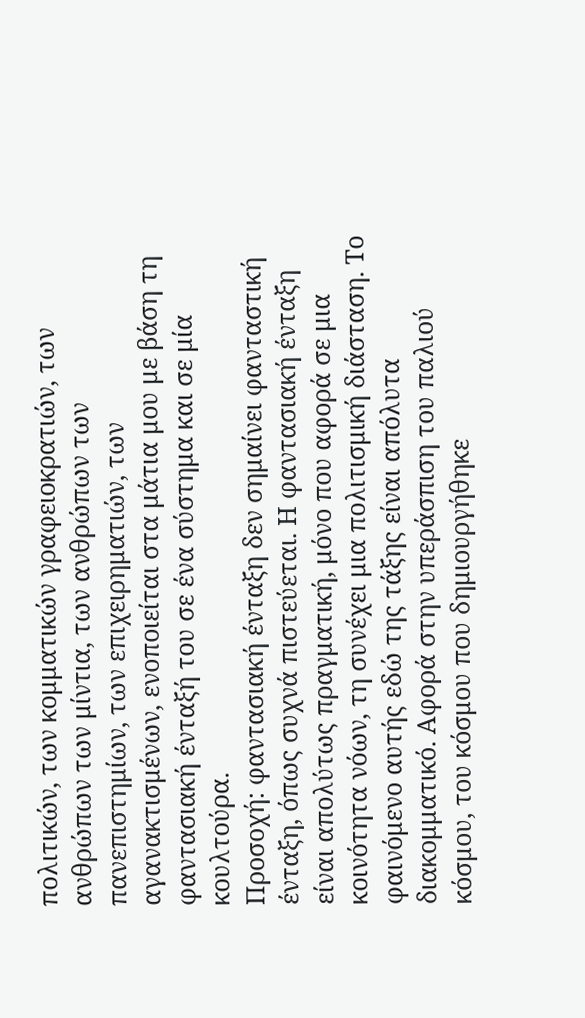πολιτικών, των κομματικών γραφειοκρατιών, των ανθρώπων των μίντια, των ανθρώπων των πανεπιστημίων, των επιχειρηματιών, των αγανακτισμένων, ενοποιείται στα μάτια μου με βάση τη φαντασιακή ένταξή του σε ένα σύστημα και σε μία κουλτούρα.
Προσοχή: φαντασιακή ένταξη δεν σημαίνει φανταστική ένταξη, όπως συχνά πιστεύεται. Η φαντασιακή ένταξη είναι απολύτως πραγματική, μόνο που αφορά σε μια κοινότητα νόων, τη συνέχει μια πολιτισμική διάσταση. Το φαινόμενο αυτής εδώ της τάξης είναι απόλυτα διακομματικό. Αφορά στην υπεράσπιση του παλιού κόσμου, του κόσμου που δημιουργήθηκε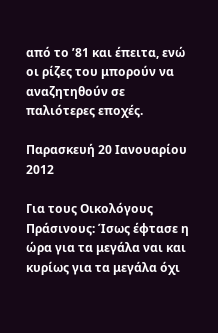από το ’81 και έπειτα, ενώ οι ρίζες του μπορούν να αναζητηθούν σε παλιότερες εποχές.

Παρασκευή 20 Ιανουαρίου 2012

Για τους Οικολόγους Πράσινους: Ίσως έφτασε η ώρα για τα μεγάλα ναι και κυρίως για τα μεγάλα όχι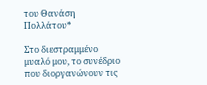του Θανάση Πολλάτου*

Στο διεστραμμένο μυαλό μου, το συνέδριο που διοργανώνουν τις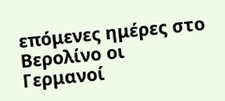επόμενες ημέρες στο Βερολίνο οι Γερμανοί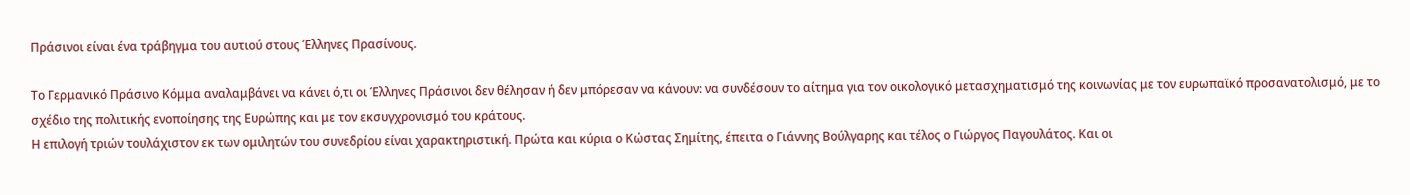Πράσινοι είναι ένα τράβηγμα του αυτιού στους Έλληνες Πρασίνους.

Το Γερμανικό Πράσινο Κόμμα αναλαμβάνει να κάνει ό,τι οι Έλληνες Πράσινοι δεν θέλησαν ή δεν μπόρεσαν να κάνουν: να συνδέσουν το αίτημα για τον οικολογικό μετασχηματισμό της κοινωνίας με τον ευρωπαϊκό προσανατολισμό, με το σχέδιο της πολιτικής ενοποίησης της Ευρώπης και με τον εκσυγχρονισμό του κράτους.
Η επιλογή τριών τουλάχιστον εκ των ομιλητών του συνεδρίου είναι χαρακτηριστική. Πρώτα και κύρια ο Κώστας Σημίτης, έπειτα ο Γιάννης Βούλγαρης και τέλος ο Γιώργος Παγουλάτος. Και οι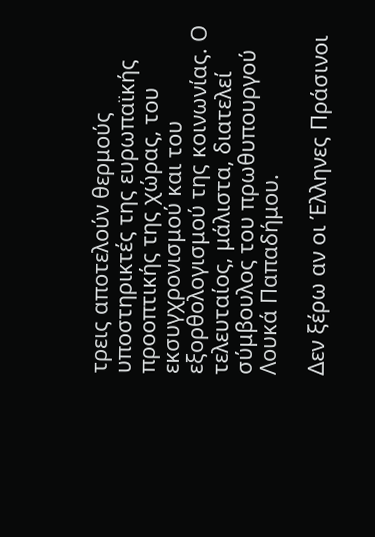τρεις αποτελούν θερμούς υποστηρικτές της ευρωπαϊκής προοπτικής της χώρας, του εκσυγχρονισμού και του εξορθολογισμού της κοινωνίας. Ο τελευταίος, μάλιστα, διατελεί σύμβουλος του πρωθυπουργού Λουκά Παπαδήμου.

Δεν ξέρω αν οι Έλληνες Πράσινοι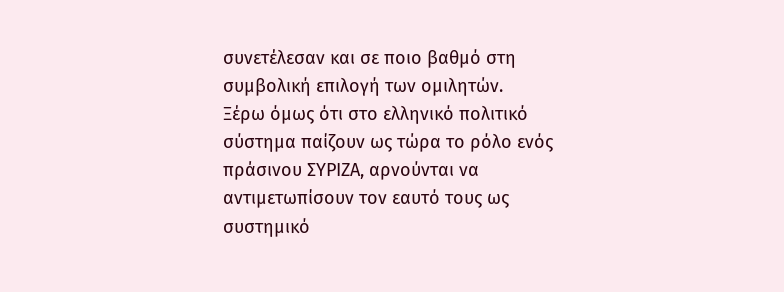συνετέλεσαν και σε ποιο βαθμό στη συμβολική επιλογή των ομιλητών.
Ξέρω όμως ότι στο ελληνικό πολιτικό σύστημα παίζουν ως τώρα το ρόλο ενός πράσινου ΣΥΡΙΖΑ, αρνούνται να αντιμετωπίσουν τον εαυτό τους ως συστημικό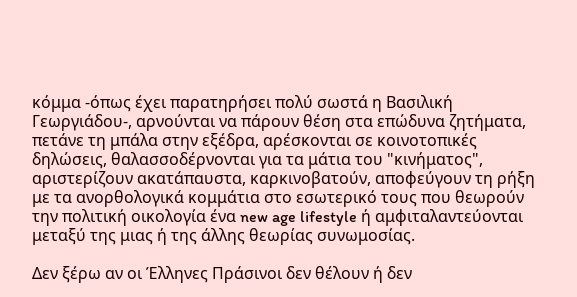κόμμα -όπως έχει παρατηρήσει πολύ σωστά η Βασιλική Γεωργιάδου-, αρνούνται να πάρουν θέση στα επώδυνα ζητήματα, πετάνε τη μπάλα στην εξέδρα, αρέσκονται σε κοινοτοπικές δηλώσεις, θαλασσοδέρνονται για τα μάτια του "κινήματος", αριστερίζουν ακατάπαυστα, καρκινοβατούν, αποφεύγουν τη ρήξη με τα ανορθολογικά κομμάτια στο εσωτερικό τους που θεωρούν την πολιτική οικολογία ένα new age lifestyle ή αμφιταλαντεύονται μεταξύ της μιας ή της άλλης θεωρίας συνωμοσίας.

Δεν ξέρω αν οι Έλληνες Πράσινοι δεν θέλουν ή δεν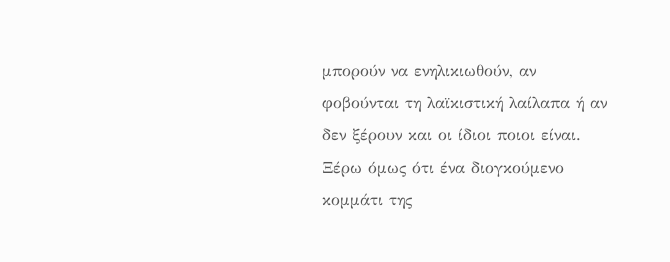μπορούν να ενηλικιωθούν, αν φοβούνται τη λαϊκιστική λαίλαπα ή αν δεν ξέρουν και οι ίδιοι ποιοι είναι.
Ξέρω όμως ότι ένα διογκούμενο κομμάτι της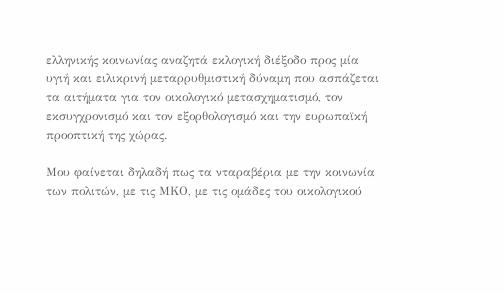ελληνικής κοινωνίας αναζητά εκλογική διέξοδο προς μία υγιή και ειλικρινή μεταρρυθμιστική δύναμη που ασπάζεται τα αιτήματα για τον οικολογικό μετασχηματισμό, τον εκσυγχρονισμό και τον εξορθολογισμό και την ευρωπαϊκή προοπτική της χώρας.

Μου φαίνεται δηλαδή πως τα νταραβέρια με την κοινωνία των πολιτών, με τις ΜΚΟ, με τις ομάδες του οικολογικού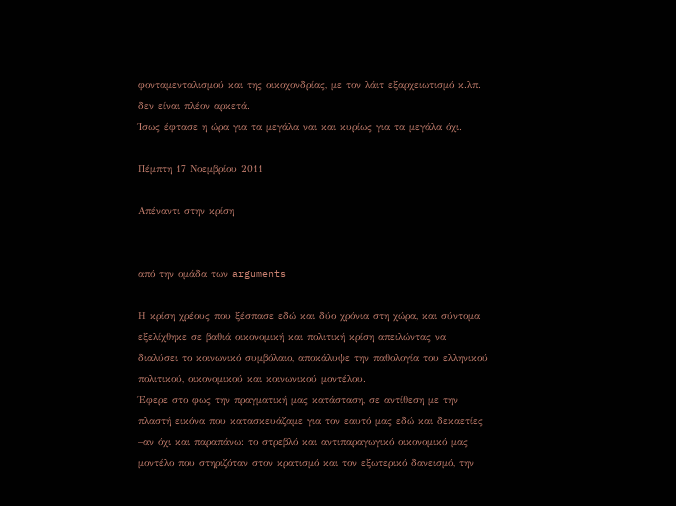φονταμενταλισμού και της οικοχονδρίας, με τον λάιτ εξαρχειωτισμό κ.λπ. δεν είναι πλέον αρκετά.
Ίσως έφτασε η ώρα για τα μεγάλα ναι και κυρίως για τα μεγάλα όχι.

Πέμπτη 17 Νοεμβρίου 2011

Απέναντι στην κρίση


από την ομάδα των arguments

Η κρίση χρέους που ξέσπασε εδώ και δύο χρόνια στη χώρα, και σύντομα εξελίχθηκε σε βαθιά οικονομική και πολιτική κρίση απειλώντας να διαλύσει το κοινωνικό συμβόλαιο, αποκάλυψε την παθολογία του ελληνικού πολιτικού, οικονομικού και κοινωνικού μοντέλου.
Έφερε στο φως την πραγματική μας κατάσταση, σε αντίθεση με την πλαστή εικόνα που κατασκευάζαμε για τον εαυτό μας εδώ και δεκαετίες –αν όχι και παραπάνω: το στρεβλό και αντιπαραγωγικό οικονομικό μας μοντέλο που στηριζόταν στον κρατισμό και τον εξωτερικό δανεισμό, την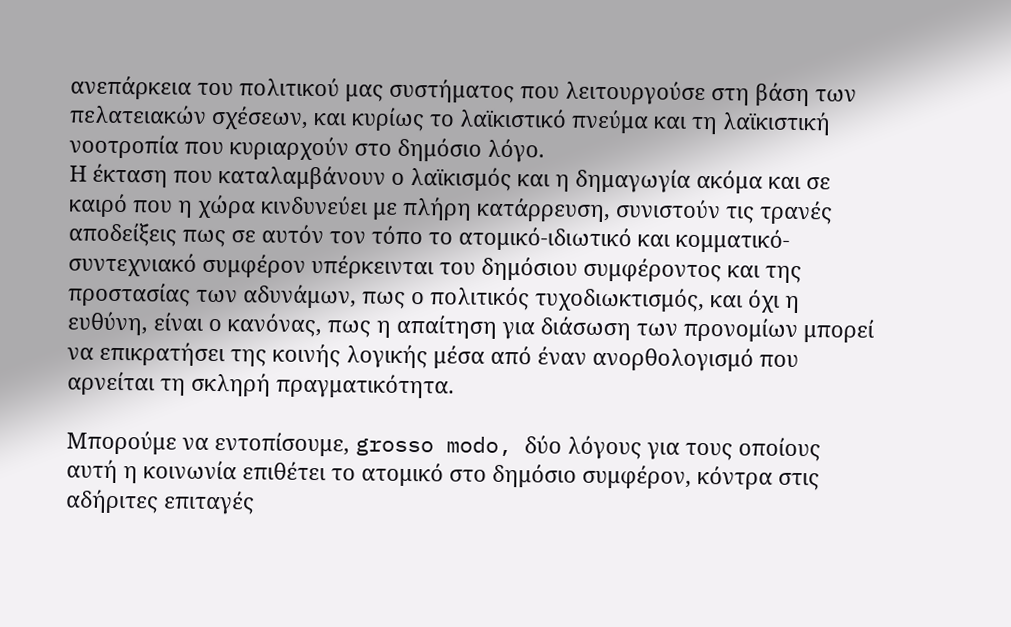ανεπάρκεια του πολιτικού μας συστήματος που λειτουργούσε στη βάση των πελατειακών σχέσεων, και κυρίως το λαϊκιστικό πνεύμα και τη λαϊκιστική νοοτροπία που κυριαρχούν στο δημόσιο λόγο.
Η έκταση που καταλαμβάνουν ο λαϊκισμός και η δημαγωγία ακόμα και σε καιρό που η χώρα κινδυνεύει με πλήρη κατάρρευση, συνιστούν τις τρανές αποδείξεις πως σε αυτόν τον τόπο το ατομικό-ιδιωτικό και κομματικό-συντεχνιακό συμφέρον υπέρκεινται του δημόσιου συμφέροντος και της προστασίας των αδυνάμων, πως ο πολιτικός τυχοδιωκτισμός, και όχι η ευθύνη, είναι ο κανόνας, πως η απαίτηση για διάσωση των προνομίων μπορεί να επικρατήσει της κοινής λογικής μέσα από έναν ανορθολογισμό που αρνείται τη σκληρή πραγματικότητα.

Μπορούμε να εντοπίσουμε, grosso modo, δύο λόγους για τους οποίους αυτή η κοινωνία επιθέτει το ατομικό στο δημόσιο συμφέρον, κόντρα στις αδήριτες επιταγές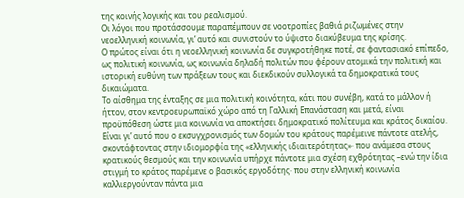της κοινής λογικής και του ρεαλισμού.
Οι λόγοι που προτάσσουμε παραπέμπουν σε νοοτροπίες βαθιά ριζωμένες στην νεοελληνική κοινωνία, γι’ αυτό και συνιστούν το ύψιστο διακύβευμα της κρίσης.
Ο πρώτος είναι ότι η νεοελληνική κοινωνία δε συγκροτήθηκε ποτέ, σε φαντασιακό επίπεδο, ως πολιτική κοινωνία, ως κοινωνία δηλαδή πολιτών που φέρουν ατομικά την πολιτική και ιστορική ευθύνη των πράξεων τους και διεκδικούν συλλογικά τα δημοκρατικά τους δικαιώματα.
Το αίσθημα της ένταξης σε μια πολιτική κοινότητα, κάτι που συνέβη, κατά το μάλλον ή ήττον, στον κεντροευρωπαϊκό χώρο από τη Γαλλική Επανάσταση και μετά, είναι προϋπόθεση ώστε μια κοινωνία να αποκτήσει δημοκρατικό πολίτευμα και κράτος δικαίου.
Είναι γι’ αυτό που ο εκσυγχρονισμός των δομών του κράτους παρέμεινε πάντοτε ατελής, σκοντάφτοντας στην ιδιομορφία της «ελληνικής ιδιαιτερότητας»· που ανάμεσα στους κρατικούς θεσμούς και την κοινωνία υπήρχε πάντοτε μια σχέση εχθρότητας –ενώ την ίδια στιγμή το κράτος παρέμενε ο βασικός εργοδότης· που στην ελληνική κοινωνία καλλιεργούνταν πάντα μια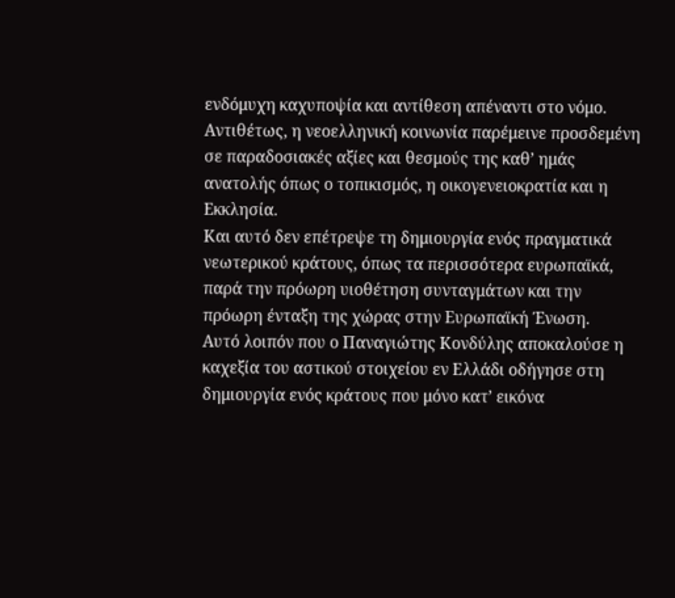ενδόμυχη καχυποψία και αντίθεση απέναντι στο νόμο.
Αντιθέτως, η νεοελληνική κοινωνία παρέμεινε προσδεμένη σε παραδοσιακές αξίες και θεσμούς της καθ’ ημάς ανατολής όπως ο τοπικισμός, η οικογενειοκρατία και η Εκκλησία.
Και αυτό δεν επέτρεψε τη δημιουργία ενός πραγματικά νεωτερικού κράτους, όπως τα περισσότερα ευρωπαϊκά, παρά την πρόωρη υιοθέτηση συνταγμάτων και την πρόωρη ένταξη της χώρας στην Ευρωπαϊκή Ένωση.
Αυτό λοιπόν που ο Παναγιώτης Κονδύλης αποκαλούσε η καχεξία του αστικού στοιχείου εν Ελλάδι οδήγησε στη δημιουργία ενός κράτους που μόνο κατ’ εικόνα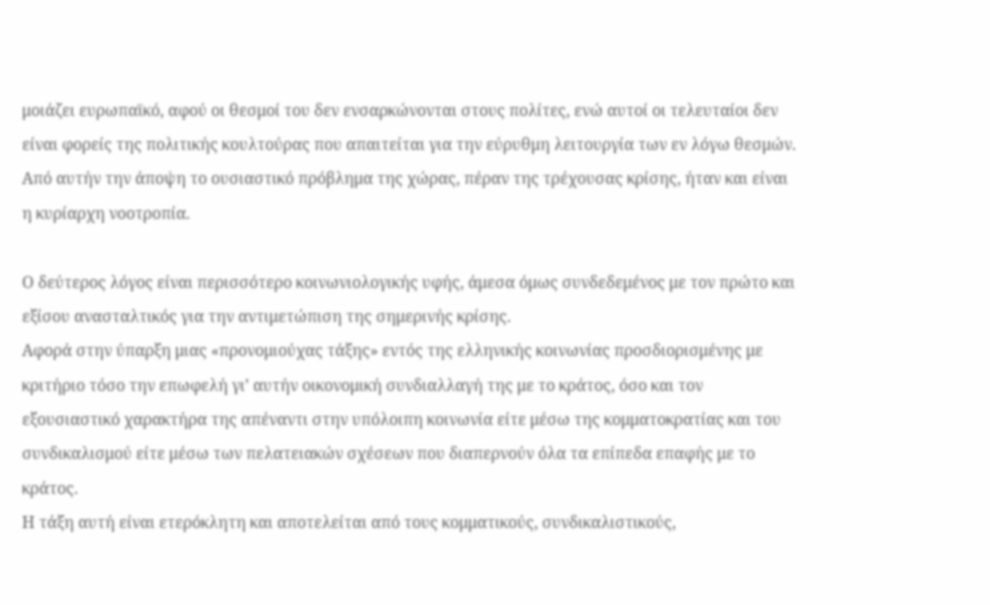μοιάζει ευρωπαϊκό, αφού οι θεσμοί του δεν ενσαρκώνονται στους πολίτες, ενώ αυτοί οι τελευταίοι δεν είναι φορείς της πολιτικής κουλτούρας που απαιτείται για την εύρυθμη λειτουργία των εν λόγω θεσμών.
Από αυτήν την άποψη το ουσιαστικό πρόβλημα της χώρας, πέραν της τρέχουσας κρίσης, ήταν και είναι η κυρίαρχη νοοτροπία.

Ο δεύτερος λόγος είναι περισσότερο κοινωνιολογικής υφής, άμεσα όμως συνδεδεμένος με τον πρώτο και εξίσου ανασταλτικός για την αντιμετώπιση της σημερινής κρίσης.
Αφορά στην ύπαρξη μιας «προνομιούχας τάξης» εντός της ελληνικής κοινωνίας προσδιορισμένης με κριτήριο τόσο την επωφελή γι’ αυτήν οικονομική συνδιαλλαγή της με το κράτος, όσο και τον εξουσιαστικό χαρακτήρα της απέναντι στην υπόλοιπη κοινωνία είτε μέσω της κομματοκρατίας και του συνδικαλισμού είτε μέσω των πελατειακών σχέσεων που διαπερνούν όλα τα επίπεδα επαφής με το κράτος.
Η τάξη αυτή είναι ετερόκλητη και αποτελείται από τους κομματικούς, συνδικαλιστικούς,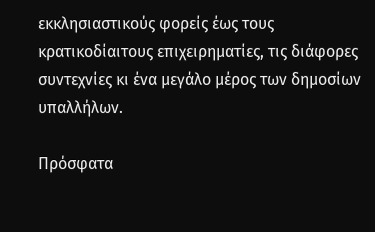εκκλησιαστικούς φορείς έως τους κρατικοδίαιτους επιχειρηματίες, τις διάφορες συντεχνίες κι ένα μεγάλο μέρος των δημοσίων υπαλλήλων.

Πρόσφατα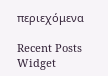περιεχόμενα

Recent Posts Widget